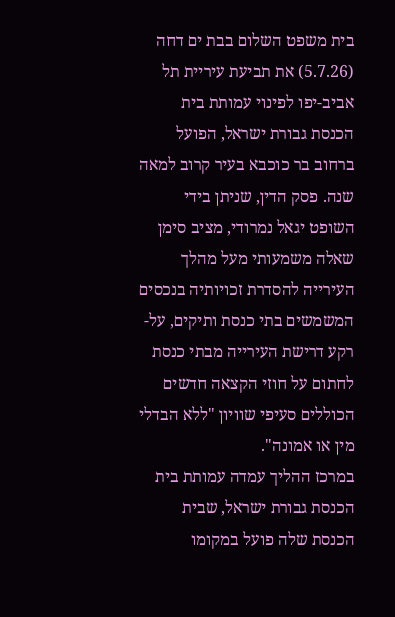בית משפט השלום בבת ים דחה (5.7.26) את תביעת עיריית תל אביב-יפו לפינוי עמותת בית הכנסת גבורת ישראל, הפועל ברחוב בר כוכבא בעיר קרוב למאה שנה. פסק הדין, שניתן בידי השופט יגאל נמרודי, מציב סימן שאלה משמעותי מעל מהלך העירייה להסדרת זכויותיה בנכסים המשמשים בתי כנסת ותיקים, על-רקע דרישת העירייה מבתי כנסת לחתום על חוזי הקצאה חדשים הכוללים סעיפי שוויון "ללא הבדלי מין או אמונה".
במרכז ההליך עמדה עמותת בית הכנסת גבורת ישראל, שבית הכנסת שלה פועל במקומו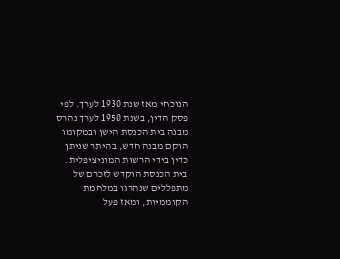הנוכחי מאז שנת 1930 לערך. לפי פסק הדין, בשנת 1950 לערך נהרס מבנה בית הכנסת הישן ובמקומו הוקם מבנה חדש, בהיתר שניתן כדין בידי הרשות המוניציפלית. בית הכנסת הוקדש לזכרם של מתפללים שנהרגו במלחמת הקוממיות, ומאז פעל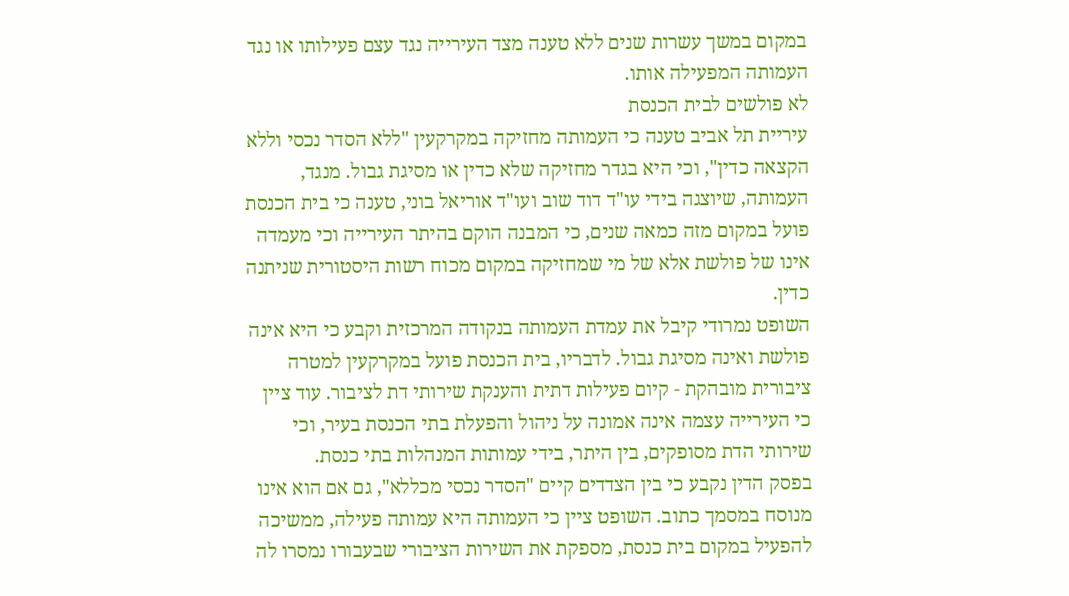במקום במשך עשרות שנים ללא טענה מצד העירייה נגד עצם פעילותו או נגד העמותה המפעילה אותו.
לא פולשים לבית הכנסת
עיריית תל אביב טענה כי העמותה מחזיקה במקרקעין "ללא הסדר נכסי וללא הקצאה כדין", וכי היא בגדר מחזיקה שלא כדין או מסיגת גבול. מנגד, העמותה, שיוצגה בידי עו"ד דוד שוב ועו"ד אוריאל בוני, טענה כי בית הכנסת פועל במקום מזה כמאה שנים, כי המבנה הוקם בהיתר העירייה וכי מעמדה אינו של פולשת אלא של מי שמחזיקה במקום מכוח רשות היסטורית שניתנה כדין.
השופט נמרודי קיבל את עמדת העמותה בנקודה המרכזית וקבע כי היא אינה פולשת ואינה מסיגת גבול. לדבריו, בית הכנסת פועל במקרקעין למטרה ציבורית מובהקת - קיום פעילות דתית והענקת שירותי דת לציבור. עוד ציין כי העירייה עצמה אינה אמונה על ניהול והפעלת בתי הכנסת בעיר, וכי שירותי הדת מסופקים, בין היתר, בידי עמותות המנהלות בתי כנסת.
בפסק הדין נקבע כי בין הצדדים קיים "הסדר נכסי מכללא", גם אם הוא אינו מנוסח במסמך כתוב. השופט ציין כי העמותה היא עמותה פעילה, ממשיכה להפעיל במקום בית כנסת, מספקת את השירות הציבורי שבעבורו נמסרו לה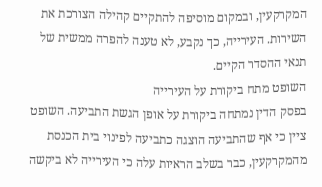המקרקעין, ובמקום מוסיפה להתקיים קהילה הצורכת את השירות. העירייה, כך נקבע, לא טענה להפרה ממשית של תנאי ההסדר הקיים.
השופט מתח ביקורת על העירייה
בפסק הדין נמתחה ביקורת על אופן הגשת התביעה. השופט ציין כי אף שהתביעה הוצגה כתביעה לפינוי בית הכנסת מהמקרקעין, כבר בשלב הראיות עלה כי העירייה לא ביקשה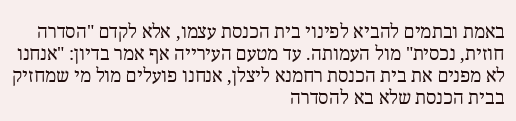באמת ובתמים להביא לפינוי בית הכנסת עצמו, אלא לקדם "הסדרה חוזית, נכסית" מול העמותה. עד מטעם העירייה אף אמר בדיון: "אנחנו לא מפנים את בית הכנסת רחמנא ליצלן, אנחנו פועלים מול מי שמחזיק בבית הכנסת שלא בא להסדרה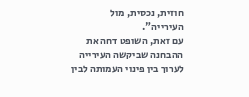חוזית, נכסית, מול העירייה".
עם זאת, השופט דחה את ההבחנה שביקשה העירייה לערוך בין פינוי העמותה לבין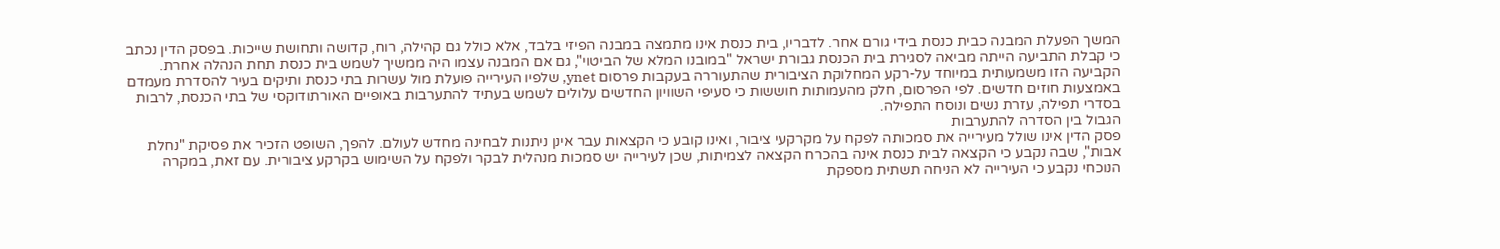המשך הפעלת המבנה כבית כנסת בידי גורם אחר. לדבריו, בית כנסת אינו מתמצה במבנה הפיזי בלבד, אלא כולל גם קהילה, רוח, קדושה ותחושת שייכות. בפסק הדין נכתב כי קבלת התביעה הייתה מביאה לסגירת בית הכנסת גבורת ישראל "במובנו המלא של הביטוי", גם אם המבנה עצמו היה ממשיך לשמש בית כנסת תחת הנהלה אחרת.
הקביעה הזו משמעותית במיוחד על-רקע המחלוקת הציבורית שהתעוררה בעקבות פרסום ynet, שלפיו העירייה פועלת מול עשרות בתי כנסת ותיקים בעיר להסדרת מעמדם באמצעות חוזים חדשים. לפי הפרסום, חלק מהעמותות חוששות כי סעיפי השוויון החדשים עלולים לשמש בעתיד להתערבות באופיים האורתודוקסי של בתי הכנסת, לרבות בסדרי תפילה, עזרת נשים ונוסח התפילה.
הגבול בין הסדרה להתערבות
פסק הדין אינו שולל מעירייה את סמכותה לפקח על מקרקעי ציבור, ואינו קובע כי הקצאות עבר אינן ניתנות לבחינה מחדש לעולם. להפך, השופט הזכיר את פסיקת "נחלת אבות", שבה נקבע כי הקצאה לבית כנסת אינה בהכרח הקצאה לצמיתות, שכן לעירייה יש סמכות מנהלית לבקר ולפקח על השימוש בקרקע ציבורית. עם זאת, במקרה הנוכחי נקבע כי העירייה לא הניחה תשתית מספקת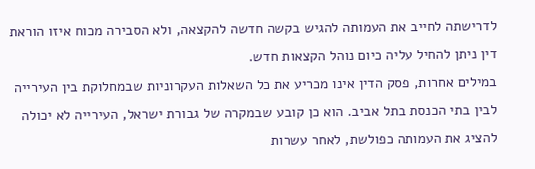לדרישתה לחייב את העמותה להגיש בקשה חדשה להקצאה, ולא הסבירה מכוח איזו הוראת דין ניתן להחיל עליה כיום נוהל הקצאות חדש.
במילים אחרות, פסק הדין אינו מכריע את כל השאלות העקרוניות שבמחלוקת בין העירייה לבין בתי הכנסת בתל אביב. הוא כן קובע שבמקרה של גבורת ישראל, העירייה לא יכולה להציג את העמותה כפולשת, לאחר עשרות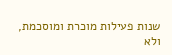שנות פעילות מוכרת ומוסכמת, ולא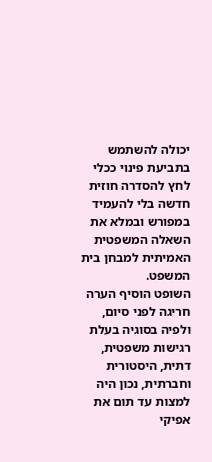יכולה להשתמש בתביעת פינוי ככלי לחץ להסדרה חוזית חדשה בלי להעמיד במפורש ובמלא את השאלה המשפטית האמיתית למבחן בית המשפט.
השופט הוסיף הערה חריגה לפני סיום, ולפיה בסוגיה בעלת רגישות משפטית, דתית, היסטורית וחברתית, נכון היה למצות עד תום את אפיקי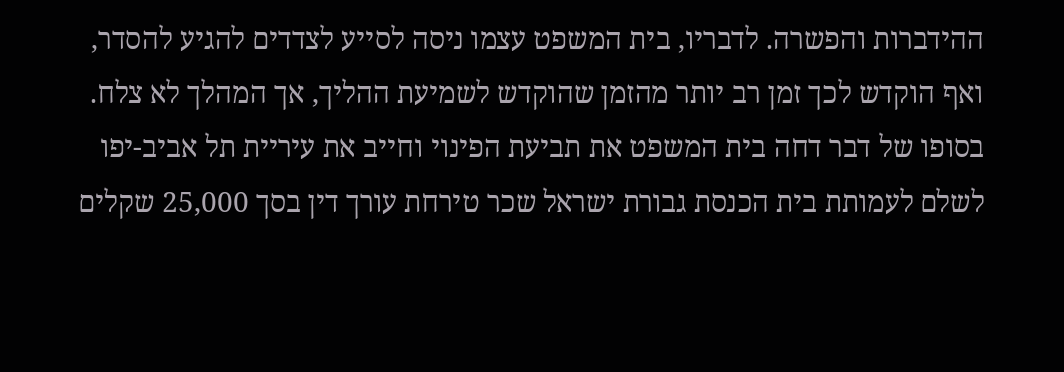ההידברות והפשרה. לדבריו, בית המשפט עצמו ניסה לסייע לצדדים להגיע להסדר, ואף הוקדש לכך זמן רב יותר מהזמן שהוקדש לשמיעת ההליך, אך המהלך לא צלח.
בסופו של דבר דחה בית המשפט את תביעת הפינוי וחייב את עיריית תל אביב-יפו לשלם לעמותת בית הכנסת גבורת ישראל שכר טירחת עורך דין בסך 25,000 שקלים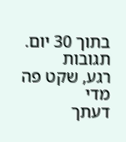בתוך 30 יום.
תגובות
רגע, שקט פה מדי
דעתך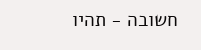חשובה - תהיו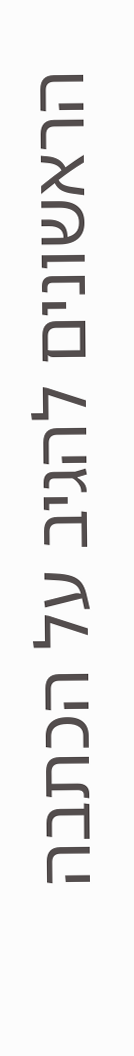הראשונים להגיב על הכתבה